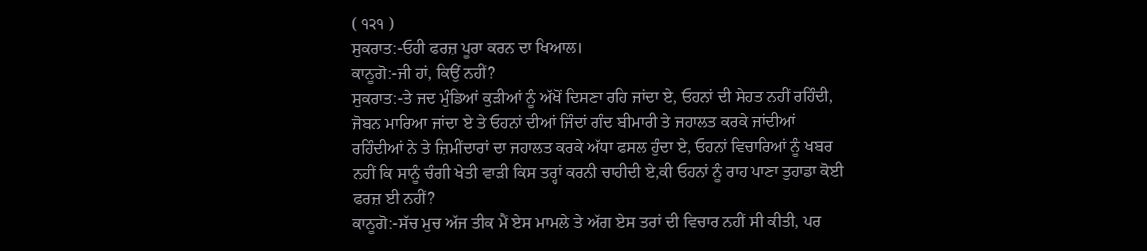( ੧੨੧ )
ਸੁਕਰਾਤ:-ਓਹੀ ਫਰਜ਼ ਪੂਰਾ ਕਰਨ ਦਾ ਖਿਆਲ।
ਕਾਨੂਗੋ:-ਜੀ ਹਾਂ, ਕਿਉਂ ਨਹੀਂ?
ਸੁਕਰਾਤ:-ਤੇ ਜਦ ਮੁੰਡਿਆਂ ਕੁੜੀਆਂ ਨੂੰ ਅੱਖੋਂ ਦਿਸਣਾ ਰਹਿ ਜਾਂਦਾ ਏ, ਓਹਨਾਂ ਦੀ ਸੇਹਤ ਨਹੀਂ ਰਹਿੰਦੀ, ਜੋਬਨ ਮਾਰਿਆ ਜਾਂਦਾ ਏ ਤੇ ਓਹਨਾਂ ਦੀਆਂ ਜਿੰਦਾਂ ਗੰਦ ਬੀਮਾਰੀ ਤੇ ਜਹਾਲਤ ਕਰਕੇ ਜਾਂਦੀਆਂ ਰਹਿੰਦੀਆਂ ਨੇ ਤੇ ਜ਼ਿਮੀਂਦਾਰਾਂ ਦਾ ਜਹਾਲਤ ਕਰਕੇ ਅੱਧਾ ਫਸਲ ਹੁੰਦਾ ਏ, ਓਹਨਾਂ ਵਿਚਾਰਿਆਂ ਨੂੰ ਖਬਰ ਨਹੀਂ ਕਿ ਸਾਨੂੰ ਚੰਗੀ ਖੇਤੀ ਵਾੜੀ ਕਿਸ ਤਰ੍ਹਾਂ ਕਰਨੀ ਚਾਹੀਦੀ ਏ,ਕੀ ਓਹਨਾਂ ਨੂੰ ਰਾਹ ਪਾਣਾ ਤੁਹਾਡਾ ਕੋਈ ਫਰਜ਼ ਈ ਨਹੀਂ?
ਕਾਨੂਗੋ:-ਸੱਚ ਮੁਚ ਅੱਜ ਤੀਕ ਮੈਂ ਏਸ ਮਾਮਲੇ ਤੇ ਅੱਗ ਏਸ ਤਰਾਂ ਦੀ ਵਿਚਾਰ ਨਹੀਂ ਸੀ ਕੀਤੀ, ਪਰ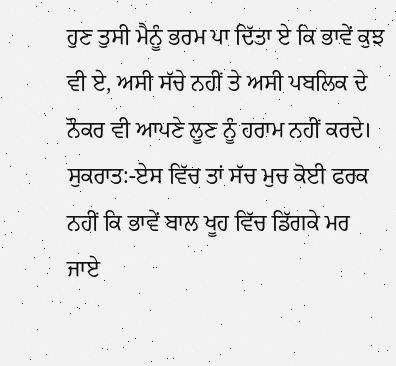ਹੁਣ ਤੁਸੀ ਮੈਨੂੰ ਭਰਮ ਪਾ ਦਿੱਤਾ ਏ ਕਿ ਭਾਵੇਂ ਕੁਝ ਵੀ ਏ, ਅਸੀ ਸੱਚੇ ਨਹੀਂ ਤੇ ਅਸੀ ਪਬਲਿਕ ਦੇ ਨੌਕਰ ਵੀ ਆਪਣੇ ਲੂਣ ਨੂੰ ਹਰਾਮ ਨਹੀਂ ਕਰਦੇ।
ਸੁਕਰਾਤ:-ਏਸ ਵਿੱਚ ਤਾਂ ਸੱਚ ਮੁਚ ਕੋਈ ਫਰਕ ਨਹੀਂ ਕਿ ਭਾਵੇਂ ਬਾਲ ਖੂਹ ਵਿੱਚ ਡਿੱਗਕੇ ਮਰ ਜਾਏ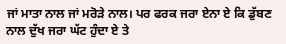ਜਾਂ ਮਾਤਾ ਨਾਲ ਜਾਂ ਮਰੋੜੇ ਨਾਲ। ਪਰ ਫਰਕ ਜਰਾ ਏਨਾ ਏ ਕਿ ਡੁੱਬਣ ਨਾਲ ਦੁੱਖ ਜਰਾ ਘੱਟ ਹੁੰਦਾ ਏ ਤੇ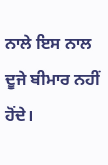ਨਾਲੇ ਇਸ ਨਾਲ ਦੂਜੇ ਬੀਮਾਰ ਨਹੀਂ ਹੋਂਦੇ।